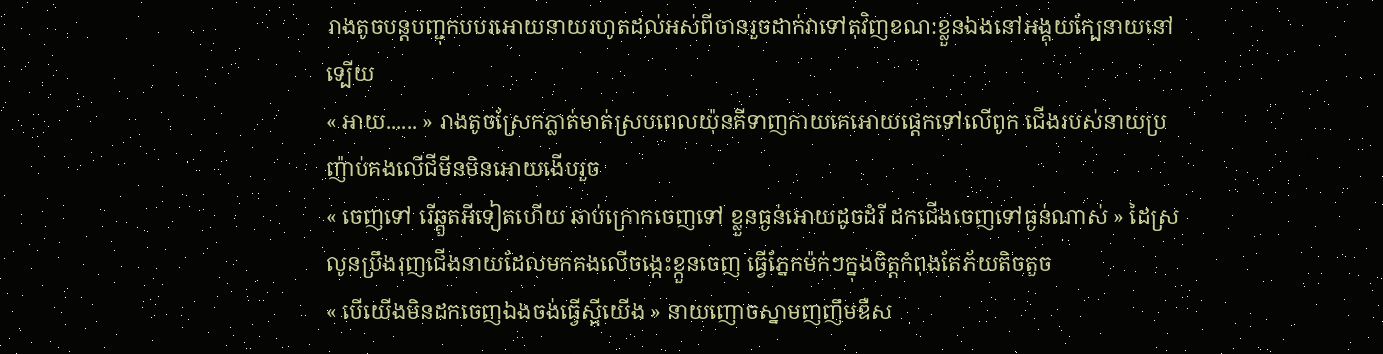រាងតូចបន្តបញ្ជុកបបរអេាយនាយរហូតដល់អស់ពីចានរួចដាក់វាទៅតុវិញខណ:ខ្លួនឯងនៅអង្គុយក្បែនាយនៅទ្បេីយ
« អាយ...... » រាងតូចស្រែកភ្លាត់មាត់ស្របពេលយ៉ុនគីទាញកាយគេអេាយផ្តេកទៅលេីពូក ជេីងរបស់នាយប្រញ៉ាប់គងលេីជីមីនមិនអេាយងេីបរួច
« ចេញទៅ រេីឆ្គួតអីទៀតហេីយ ឆាប់ក្រេាកចេញទៅ ខ្លួនធ្ងន់អេាយដូចដំរី ដកជេីងចេញទៅធ្ងន់ណាស់ » ដៃស្រលូនប្រឹងរុញជេីងនាយដែលមកគងលេីចង្កេះខ្កួនចេញ ធ្វេីភ្នែកម៉ក់ៗក្នុងចិត្តកំពុងតែភ័យតិចតួច
« បេីយេីងមិនដកចេញឯងចង់ធ្វេីស្អីយេីង » នាយញេាចស្នាមញញឹមឌឺស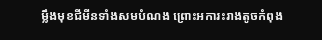ម្លឹងមុខជីមីនទាំងសមបំណង ព្រេាះអការះរាងតូចកំពុង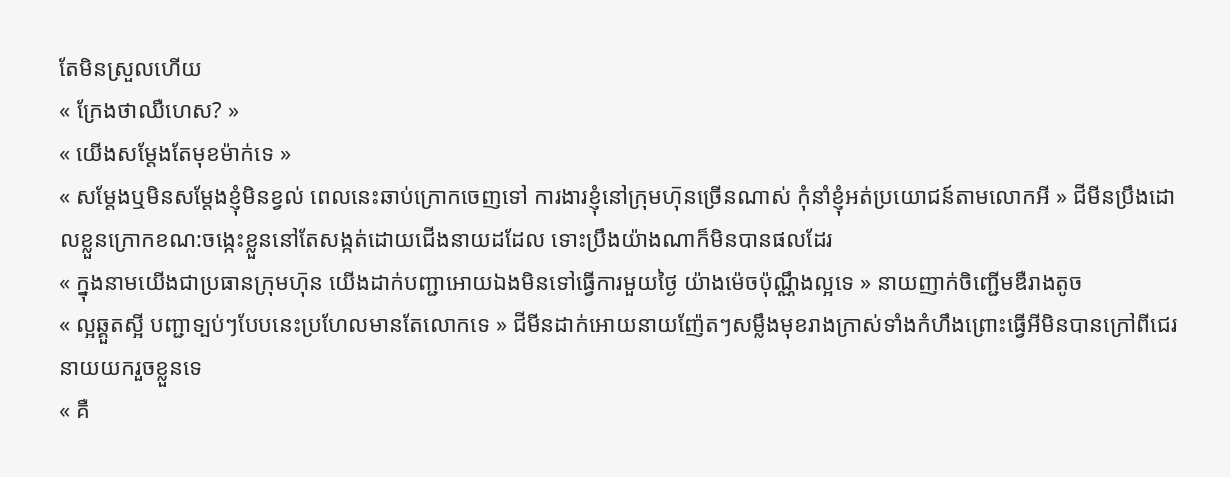តែមិនស្រួលហេីយ
« ក្រែងថាឈឺហេស? »
« យេីងសម្តែងតែមុខម៉ាក់ទេ »
« សម្តែងឬមិនសម្តែងខ្ញុំមិនខ្វល់ ពេលនេះឆាប់ក្រេាកចេញទៅ ការងារខ្ញុំនៅក្រុមហ៑ុនច្រេីនណាស់ កុំនាំខ្ញុំអត់ប្រយេាជន៍តាមលេាកអី » ជីមីនប្រឹងដេាលខ្លួនក្រេាកខណ:ចង្កេះខ្លួននៅតែសង្កត់ដេាយជេីងនាយដដែល ទេាះប្រឹងយ៉ាងណាក៏មិនបានផលដែរ
« ក្នុងនាមយេីងជាប្រធានក្រុមហ៑ុន យេីងដាក់បញ្ជាអេាយឯងមិនទៅធ្វេីការមួយថ្ងៃ យ៉ាងម៉េចប៉ុណ្ណឹងល្អទេ » នាយញាក់ចិញ្ជេីមឌឺរាងតូច
« ល្អឆ្គួតស្អី បញ្ជាទ្បប់ៗបែបនេះប្រហែលមានតែលេាកទេ » ជីមីនដាក់អេាយនាយញ៉ែតៗសម្លឹងមុខរាងក្រាស់ទាំងកំហឹងព្រេាះធ្វេីអីមិនបានក្រៅពីជេរនាយយករួចខ្លួនទេ
« គឺ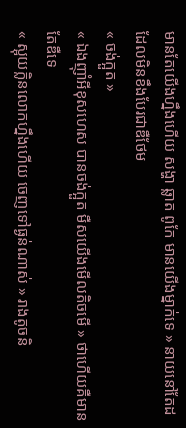មានតែយេីងហ្នឹងហេីយ សង្ហា ឆ្លាត ពូកែ មានយេីងម្នាក់ទេ » នាយនៅតែដដែលមិនខឹងបែរជាឌឺថែម
« ចង់ក្អួត »
« ឯងញុាំអីខុសហេស បានចង់ក្អួត មឺសយេីងមេីលតិចមេី » ថាហេីយគឺមានតែឌឺទេ
« ស្អុយក្លិនលេាកហ្នឹងហេីយ ចេញទៅធ្ងន់ណាស់ » រាងតូចនិ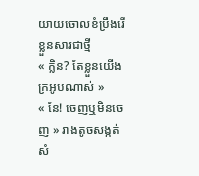យាយចេាលខំប្រឹងរេីខ្លួនសារជាថ្មី
« ក្លិន? តែខ្លួនយេីងក្រអូបណាស់ »
« នែ! ចេញឬមិនចេញ » រាងតូចសង្កត់សំ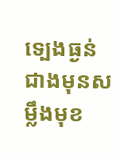ទ្បេងធ្ងន់ជាងមុនសម្លឹងមុខ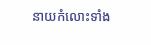នាយកំលេាះទាំង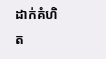ដាក់គំហិត